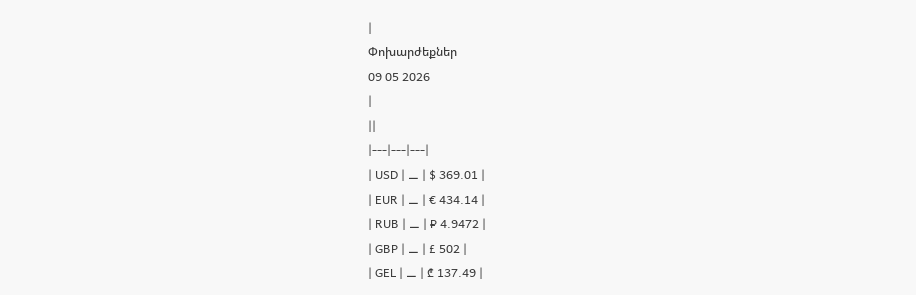|
Փոխարժեքներ
09 05 2026
|
||
|---|---|---|
| USD | ⚊ | $ 369.01 |
| EUR | ⚊ | € 434.14 |
| RUB | ⚊ | ₽ 4.9472 |
| GBP | ⚊ | £ 502 |
| GEL | ⚊ | ₾ 137.49 |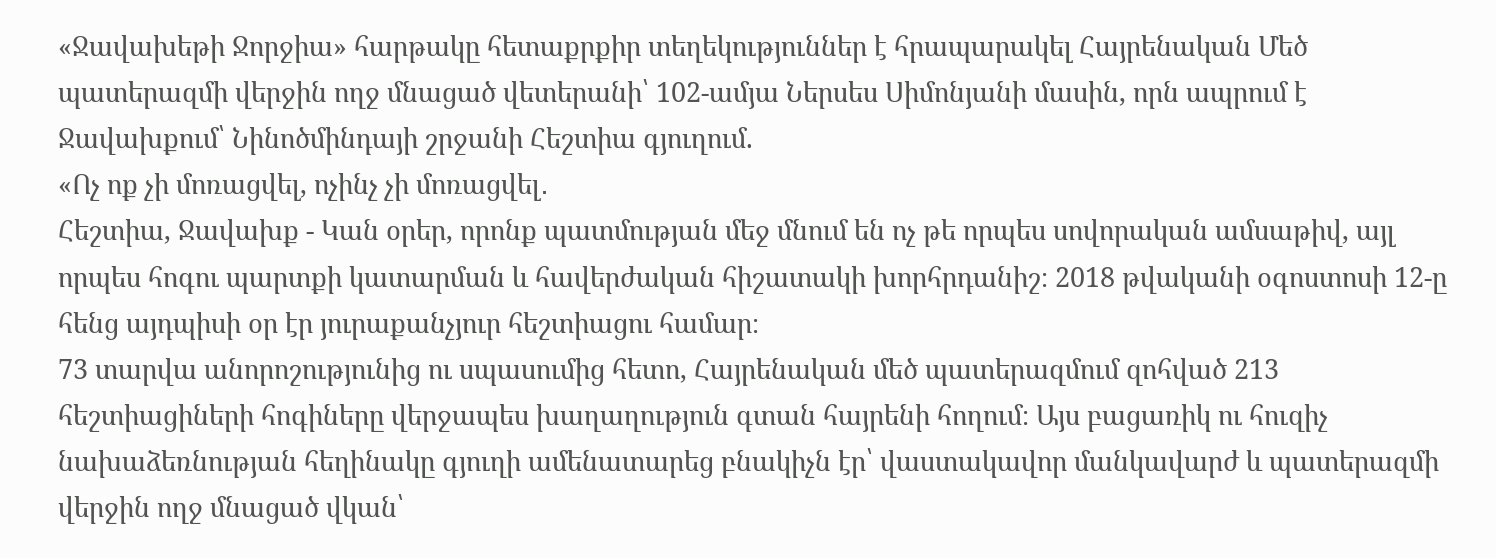«Ջավախեթի Ջորջիա» հարթակը հետաքրքիր տեղեկություններ է հրապարակել Հայրենական Մեծ պատերազմի վերջին ողջ մնացած վետերանի՝ 102-ամյա Ներսես Սիմոնյանի մասին, որն ապրում է Ջավախքում՝ Նինոծմինդայի շրջանի Հեշտիա գյուղում.
«Ոչ ոք չի մոռացվել, ոչինչ չի մոռացվել․
Հեշտիա, Ջավախք - Կան օրեր, որոնք պատմության մեջ մնում են ոչ թե որպես սովորական ամսաթիվ, այլ որպես հոգու պարտքի կատարման և հավերժական հիշատակի խորհրդանիշ։ 2018 թվականի օգոստոսի 12-ը հենց այդպիսի օր էր յուրաքանչյուր հեշտիացու համար։
73 տարվա անորոշությունից ու սպասումից հետո, Հայրենական մեծ պատերազմում զոհված 213 հեշտիացիների հոգիները վերջապես խաղաղություն գտան հայրենի հողում։ Այս բացառիկ ու հուզիչ նախաձեռնության հեղինակը գյուղի ամենատարեց բնակիչն էր՝ վաստակավոր մանկավարժ և պատերազմի վերջին ողջ մնացած վկան՝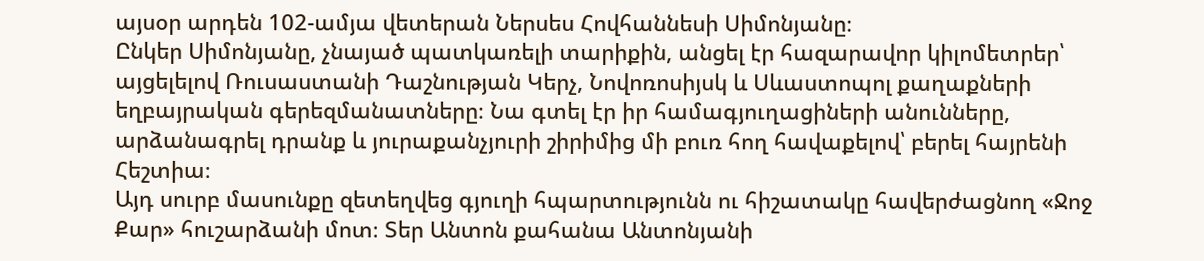այսօր արդեն 102-ամյա վետերան Ներսես Հովհաննեսի Սիմոնյանը։
Ընկեր Սիմոնյանը, չնայած պատկառելի տարիքին, անցել էր հազարավոր կիլոմետրեր՝ այցելելով Ռուսաստանի Դաշնության Կերչ, Նովոռոսիյսկ և Սևաստոպոլ քաղաքների եղբայրական գերեզմանատները։ Նա գտել էր իր համագյուղացիների անունները, արձանագրել դրանք և յուրաքանչյուրի շիրիմից մի բուռ հող հավաքելով՝ բերել հայրենի Հեշտիա։
Այդ սուրբ մասունքը զետեղվեց գյուղի հպարտությունն ու հիշատակը հավերժացնող «Ջոջ Քար» հուշարձանի մոտ։ Տեր Անտոն քահանա Անտոնյանի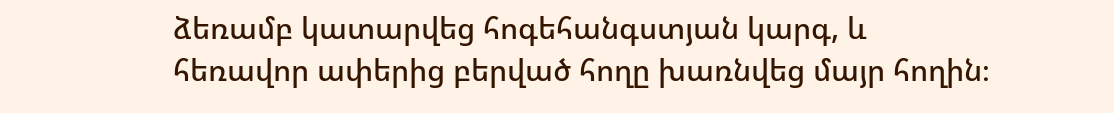ձեռամբ կատարվեց հոգեհանգստյան կարգ, և հեռավոր ափերից բերված հողը խառնվեց մայր հողին։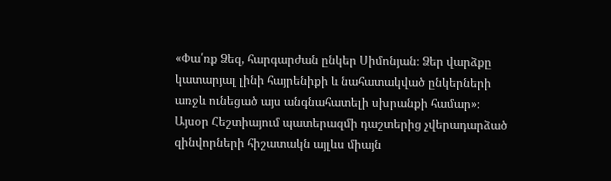«Փա՛ռք Ձեզ, հարգարժան ընկեր Սիմոնյան։ Ձեր վարձքը կատարյալ լինի հայրենիքի և նահատակված ընկերների առջև ունեցած այս անգնահատելի սխրանքի համար»։
Այսօր Հեշտիայում պատերազմի դաշտերից չվերադարձած զինվորների հիշատակն այլևս միայն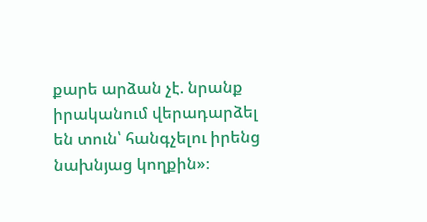քարե արձան չէ. նրանք իրականում վերադարձել են տուն՝ հանգչելու իրենց նախնյաց կողքին»։